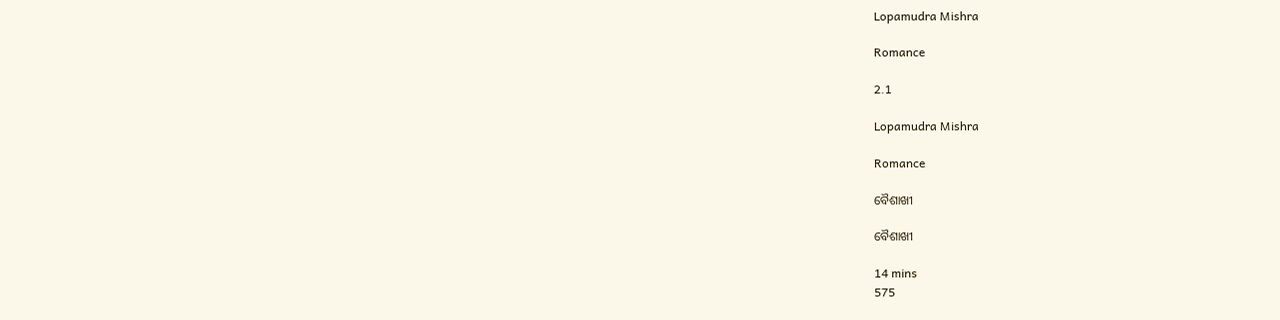Lopamudra Mishra

Romance

2.1

Lopamudra Mishra

Romance

ବୈଶାଖୀ

ବୈଶାଖୀ

14 mins
575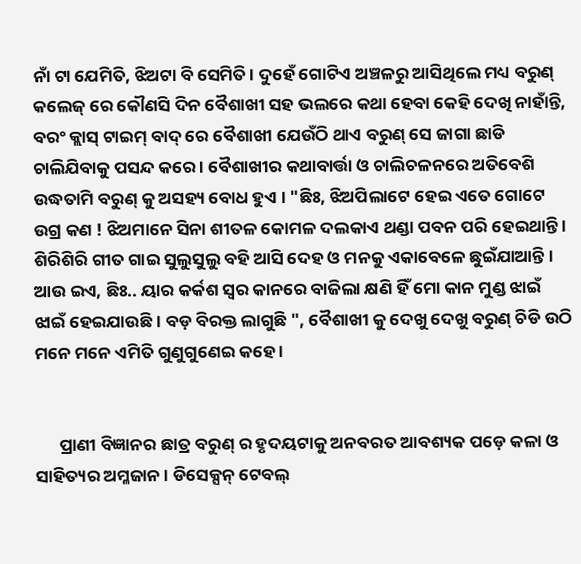ନାଁ ଟା ଯେମିତି, ଝିଅଟା ବି ସେମିତି । ଦୁହେଁ ଗୋଟିଏ ଅଞ୍ଚଳରୁ ଆସିଥିଲେ ମଧ୍ୟ ବରୁଣ୍ କଲେଜ୍ ରେ କୌଣସି ଦିନ ବୈଶାଖୀ ସହ ଭଲରେ କଥା ହେବା କେହି ଦେଖି ନାହାଁନ୍ତି, ବରଂ କ୍ଲାସ୍ ଟାଇମ୍ ବାଦ୍ ରେ ବୈଶାଖୀ ଯେଉଁଠି ଥାଏ ବରୁଣ୍ ସେ ଜାଗା ଛାଡି ଚାଲିଯିବାକୁ ପସନ୍ଦ କରେ । ବୈଶାଖୀର କଥାବାର୍ତ୍ତା ଓ ଚାଲିଚଳନରେ ଅତିବେଶି ଉଦ୍ଧତାମି ବରୁଣ୍ କୁ ଅସହ୍ୟ ବୋଧ ହୁଏ । "ଛିଃ, ଝିଅପିଲାଟେ ହେଇ ଏତେ ଗୋଟେ ଉଗ୍ର କଣ ! ଝିଅମାନେ ସିନା ଶୀତଳ କୋମଳ ଦଲକାଏ ଥଣ୍ଡା ପବନ ପରି ହେଇଥାନ୍ତି । ଶିରିଶିରି ଗୀତ ଗାଇ ସୁଲୁସୁଲୁ ବହି ଆସି ଦେହ ଓ ମନକୁ ଏକାବେଳେ ଛୁଇଁଯାଆନ୍ତି । ଆଉ ଇଏ, ଛିଃ.. ୟାର କର୍କଶ ସ୍ୱର କାନରେ ବାଜିଲା କ୍ଷଣି ହିଁ ମୋ କାନ ମୁଣ୍ଡ ଝାଇଁ ଝାଇଁ ହେଇଯାଉଛି । ବଡ଼ ବିରକ୍ତ ଲାଗୁଛି ", ବୈଶାଖୀ କୁ ଦେଖୁ ଦେଖୁ ବରୁଣ୍ ଚିଡି ଉଠି ମନେ ମନେ ଏମିତି ଗୁଣୁଗୁଣେଇ କହେ ।


      ପ୍ରାଣୀ ବିଜ୍ଞାନର ଛାତ୍ର ବରୁଣ୍ ର ହୃଦୟଟାକୁ ଅନବରତ ଆବଶ୍ୟକ ପଡ଼େ କଳା ଓ ସାହିତ୍ୟର ଅମ୍ଳଜାନ । ଡିସେକ୍ସନ୍ ଟେବଲ୍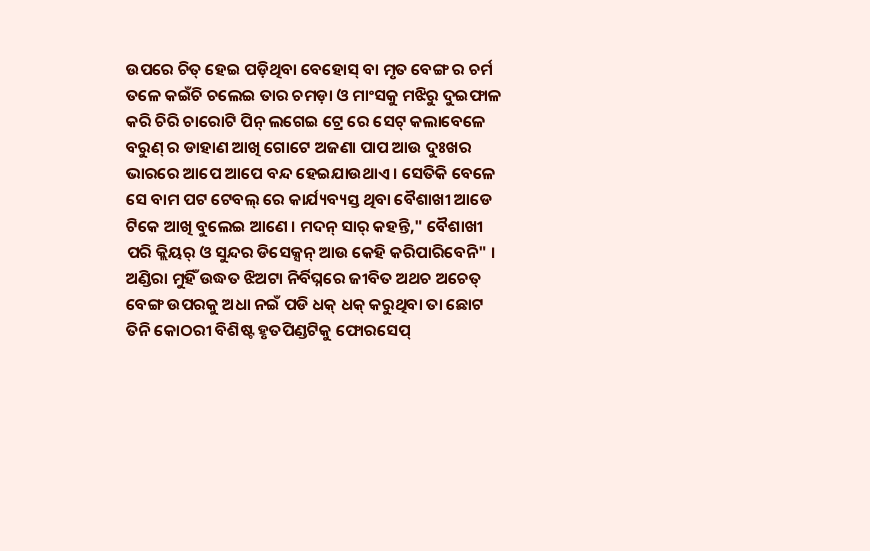ଉପରେ ଚିତ୍ ହେଇ ପଡ଼ିଥିବା ବେହୋସ୍ ବା ମୃତ ବେଙ୍ଗ ର ଚର୍ମ ତଳେ କଇଁଚି ଚଲେଇ ତାର ଚମଡ଼ା ଓ ମାଂସକୁ ମଝିରୁ ଦୁଇଫାଳ କରି ଚିରି ଚାରୋଟି ପିନ୍ ଲଗେଇ ଟ୍ରେ ରେ ସେଟ୍ କଲାବେଳେ ବରୁଣ୍ ର ଡାହାଣ ଆଖି ଗୋଟେ ଅଜଣା ପାପ ଆଉ ଦୁଃଖର ଭାରରେ ଆପେ ଆପେ ବନ୍ଦ ହେଇଯାଉଥାଏ । ସେତିକି ବେଳେ ସେ ବାମ ପଟ ଟେବଲ୍ ରେ କାର୍ଯ୍ୟବ୍ୟସ୍ତ ଥିବା ବୈଶାଖୀ ଆଡେ ଟିକେ ଆଖି ବୁଲେଇ ଆଣେ । ମଦନ୍ ସାର୍ କହନ୍ତି," ବୈଶାଖୀ ପରି କ୍ଲିୟର୍ ଓ ସୁନ୍ଦର ଡିସେକ୍ସନ୍ ଆଉ କେହି କରିପାରିବେନି" । ଅଣ୍ଡିରା ମୁହିଁ ଉଦ୍ଧତ ଝିଅଟା ନିର୍ବିଘ୍ନରେ ଜୀବିତ ଅଥଚ ଅଚେତ୍ ବେଙ୍ଗ ଉପରକୁ ଅଧା ନଇଁ ପଡି ଧକ୍ ଧକ୍ କରୁଥିବା ତା ଛୋଟ ତିନି କୋଠରୀ ବିଶିଷ୍ଟ ହୃତପିଣ୍ଡଟିକୁ ଫୋରସେପ୍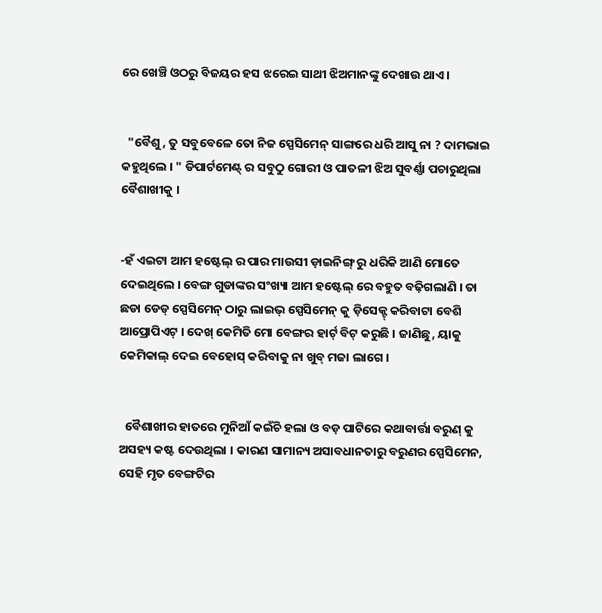ରେ ଖେଞ୍ଚି ଓଠରୁ ବିଜୟର ହସ ଝରେଇ ସାଥୀ ଝିଅମାନଙ୍କୁ ଦେଖାଉ ଥାଏ ।


  "ବୈଶୁ, ତୁ ସବୁବେଳେ ତୋ ନିଜ ସ୍ପେସିମେନ୍ ସାଙ୍ଗରେ ଧରି ଆସୁ ନା ? ଦାମଭାଇ କହୁଥିଲେ । " ଡିପାର୍ଟମେଣ୍ଟ୍ ର ସବୁଠୁ ଗୋରୀ ଓ ପାତଳୀ ଝିଅ ସୁବର୍ଣ୍ଣା ପଚାରୁଥିଲା ବୈଶାଖୀକୁ ।


-ହଁ ଏଇଟା ଆମ ହଷ୍ଟେଲ୍ ର ପାର ମାଉସୀ ଡ଼ାଇନିଙ୍ଗ୍ ରୁ ଧରିକି ଆଣି ମୋତେ ଦେଇଥିଲେ । ବେଙ୍ଗ ଗୁଡାଙ୍କର ସଂଖ୍ୟା ଆମ ହଷ୍ଟେଲ୍ ରେ ବହୁତ ବଢ଼ିଗଲାଣି । ତା ଛଡା ଡେଡ୍ ସ୍ପେସିମେନ୍ ଠାରୁ ଲାଇଭ୍ ସ୍ପେସିମେନ୍ କୁ ଡ଼ିସେକ୍ଟ୍ କରିବାଟା ବେଶି ଆପ୍ରୋପିଏଟ୍ । ଦେଖ୍ କେମିତି ମୋ ବେଙ୍ଗର ହାର୍ଟ୍ ବିଟ୍ କରୁଛି । ଜାଣିଛୁ, ୟାକୁ କେମିକାଲ୍ ଦେଇ ବେହୋସ୍ କରିବାକୁ ନା ଖୁବ୍ ମଜା ଲାଗେ ।


  ବୈଶାଖୀର ହାତରେ ମୁନିଆଁ କଇଁଚି ହଲା ଓ ବଡ଼ ପାଟିରେ କଥାବାର୍ତ୍ତା ବରୁଣ୍ କୁ ଅସହ୍ୟ କଷ୍ଟ ଦେଉଥିଲା । କାରଣ ସାମାନ୍ୟ ଅସାବଧାନତାରୁ ବରୁଣର ସ୍ପେସିମେନ, ସେହି ମୃତ ବେଙ୍ଗଟିର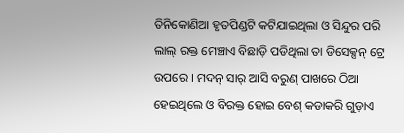ତିନିକୋଣିଆ ହୃତପିଣ୍ଡଟି କଟିଯାଇଥିଲା ଓ ସିନ୍ଦୁର ପରି ଲାଲ୍ ରକ୍ତ ମେଞ୍ଚାଏ ବିଛାଡ଼ି ପଡିଥିଲା ତା ଡିସେକ୍ସନ୍ ଟ୍ରେ ଉପରେ । ମଦନ୍ ସାର୍ ଆସି ବରୁଣ୍ ପାଖରେ ଠିଆ ହେଇଥିଲେ ଓ ବିରକ୍ତ ହୋଇ ବେଶ୍ କଡାକରି ଗୁଡ଼ାଏ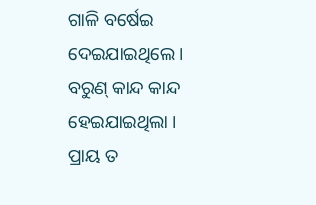ଗାଳି ବର୍ଷେଇ ଦେଇଯାଇଥିଲେ । ବରୁଣ୍ କାନ୍ଦ କାନ୍ଦ ହେଇଯାଇଥିଲା । ପ୍ରାୟ ତ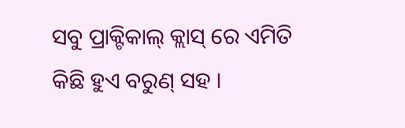ସବୁ ପ୍ରାକ୍ଟିକାଲ୍ କ୍ଲାସ୍ ରେ ଏମିତି କିଛି ହୁଏ ବରୁଣ୍ ସହ ।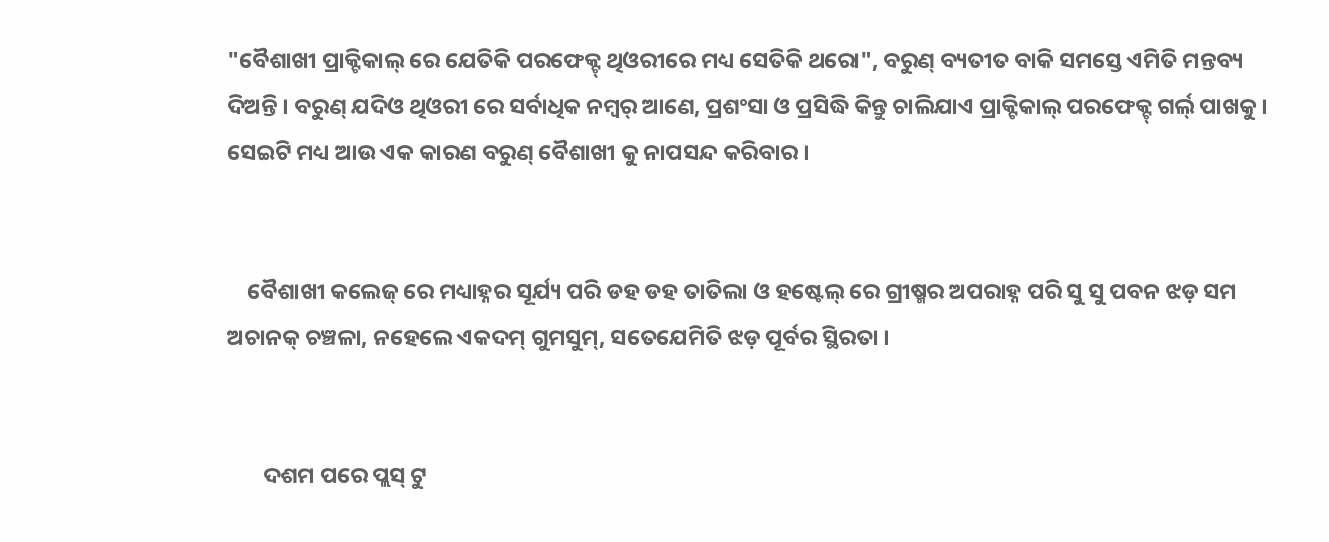"ବୈଶାଖୀ ପ୍ରାକ୍ଟିକାଲ୍ ରେ ଯେତିକି ପରଫେକ୍ଟ୍ ଥିଓରୀରେ ମଧ୍ୟ ସେତିକି ଥରୋ", ବରୁଣ୍ ବ୍ୟତୀତ ବାକି ସମସ୍ତେ ଏମିତି ମନ୍ତବ୍ୟ ଦିଅନ୍ତି । ବରୁଣ୍ ଯଦିଓ ଥିଓରୀ ରେ ସର୍ବାଧିକ ନମ୍ବର୍ ଆଣେ, ପ୍ରଶଂସା ଓ ପ୍ରସିଦ୍ଧି କିନ୍ତୁ ଚାଲିଯାଏ ପ୍ରାକ୍ଟିକାଲ୍ ପରଫେକ୍ଟ୍ ଗର୍ଲ୍ ପାଖକୁ । ସେଇଟି ମଧ୍ୟ ଆଉ ଏକ କାରଣ ବରୁଣ୍ ବୈଶାଖୀ କୁ ନାପସନ୍ଦ କରିବାର ।


    ବୈଶାଖୀ କଲେଜ୍ ରେ ମଧ୍ୟାହ୍ନର ସୂର୍ଯ୍ୟ ପରି ଡହ ଡହ ତାତିଲା ଓ ହଷ୍ଟେଲ୍ ରେ ଗ୍ରୀଷ୍ମର ଅପରାହ୍ନ ପରି ସୁ ସୁ ପବନ ଝଡ଼ ସମ ଅଚାନକ୍ ଚଞ୍ଚଳା, ନହେଲେ ଏକଦମ୍ ଗୁମସୁମ୍, ସତେଯେମିତି ଝଡ଼ ପୂର୍ବର ସ୍ଥିରତା ।


       ଦଶମ ପରେ ପ୍ଲସ୍ ଟୁ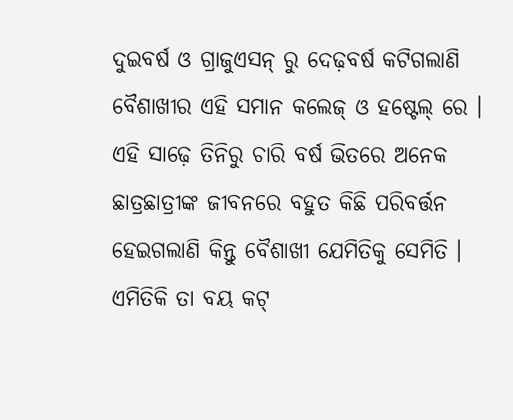ଦୁଇବର୍ଷ ଓ ଗ୍ରାଜୁଏସନ୍ ରୁ ଦେଢ଼ବର୍ଷ କଟିଗଲାଣି ବୈଶାଖୀର ଏହି ସମାନ କଲେଜ୍ ଓ ହଷ୍ଟେଲ୍ ରେ । ଏହି ସାଢ଼େ ତିନିରୁ ଚାରି ବର୍ଷ ଭିତରେ ଅନେକ ଛାତ୍ରଛାତ୍ରୀଙ୍କ ଜୀବନରେ ବହୁତ କିଛି ପରିବର୍ତ୍ତନ ହେଇଗଲାଣି କିନ୍ତୁ ବୈଶାଖୀ ଯେମିତିକୁ ସେମିତି । ଏମିତିକି ତା ବୟ କଟ୍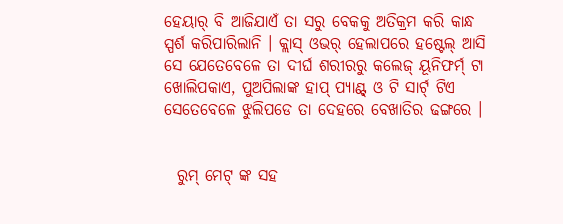ହେୟାର୍ ବି ଆଜିଯାଏଁ ତା ସରୁ ବେକକୁ ଅତିକ୍ରମ କରି କାନ୍ଧ ସ୍ପର୍ଶ କରିପାରିଲାନି । କ୍ଲାସ୍ ଓଭର୍ ହେଲାପରେ ହଷ୍ଟେଲ୍ ଆସି ସେ ଯେତେବେଳେ ତା ଦୀର୍ଘ ଶରୀରରୁ କଲେଜ୍ ୟୂନିଫର୍ମ୍ ଟା ଖୋଲିପକାଏ, ପୁଅପିଲାଙ୍କ ହାପ୍ ପ୍ୟାଣ୍ଟ୍ ଓ ଟି ସାର୍ଟ୍ ଟିଏ ସେତେବେଳେ ଝୁଲିପଡେ ତା ଦେହରେ ବେଖାତିର ଢଙ୍ଗରେ ।


  ରୁମ୍ ମେଟ୍ ଙ୍କ ସହ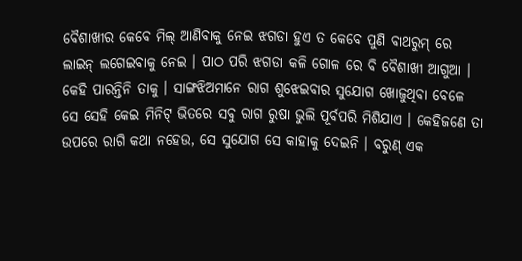ବୈଶାଖୀର କେବେ ମିଲ୍ ଆଣିବାକୁ ନେଇ ଝଗଡା ହୁଏ ତ କେବେ ପୁଣି ବାଥରୁମ୍ ରେ ଲାଇନ୍ ଲଗେଇବାକୁ ନେଇ । ପାଠ ପରି ଝଗଡା କଳି ଗୋଳ ରେ ବି ବୈଶାଖୀ ଆଗୁଆ । କେହି ପାରନ୍ତିନି ତାକୁ । ସାଙ୍ଗଝିଅମାନେ ରାଗ ଶୁଝେଇବାର ସୁଯୋଗ ଖୋଜୁଥିବା ବେଳେ ସେ ସେହି କେଇ ମିନିଟ୍ ଭିତରେ ସବୁ ରାଗ ରୁଷା ଭୁଲି ପୂର୍ବପରି ମିଶିଯାଏ । କେହିଜଣେ ତା ଉପରେ ରାଗି କଥା ନହେଉ, ସେ ସୁଯୋଗ ସେ କାହାକୁ ଦେଇନି । ବରୁଣ୍ ଏକ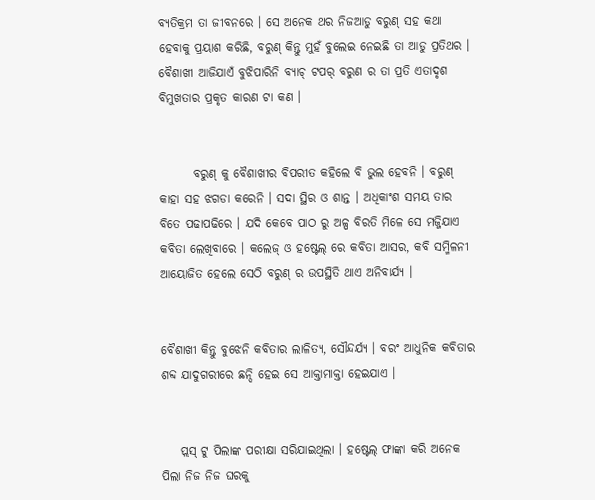ବ୍ୟତିକ୍ରମ ତା ଜୀବନରେ । ସେ ଅନେକ ଥର ନିଜଆଡୁ ବରୁଣ୍ ସହ କଥା ହେବାକୁ ପ୍ରୟାଶ କରିଛି, ବରୁଣ୍ କିନ୍ତୁ ମୁହଁ ବୁଲେଇ ନେଇଛି ତା ଆଡୁ ପ୍ରତିଥର । ବୈଶାଖୀ ଆଜିଯାଏଁ ବୁଝିପାରିନି ବ୍ୟାଚ୍ ଟପର୍ ବରୁଣ ର ତା ପ୍ରତି ଏତାଦୃଶ ବିମୁଖତାର ପ୍ରକୃତ କାରଣ ଟା କଣ ।


       ବରୁଣ୍ କୁ ବୈଶାଖୀର ବିପରୀତ କହିଲେ ବି ଭୁଲ ହେବନି । ବରୁଣ୍ କାହା ସହ ଝଗଡା କରେନି । ସଦା ସ୍ଥିର ଓ ଶାନ୍ତ । ଅଧିକାଂଶ ସମୟ ତାର ବିତେ ପଢାପଢିରେ । ଯଦି କେବେ ପାଠ ରୁ ଅଳ୍ପ ବିରତି ମିଳେ ସେ ମଜ୍ଜିଯାଏ କବିତା ଲେଖିବାରେ । କଲେଜ୍ ଓ ହଷ୍ଟେଲ୍ ରେ କବିତା ଆସର, କବି ସମ୍ମିଳନୀ ଆୟୋଜିତ ହେଲେ ସେଠି ବରୁଣ୍ ର ଉପସ୍ଥିତି ଥାଏ ଅନିବାର୍ଯ୍ୟ ।


ବୈଶାଖୀ କିନ୍ତୁ ବୁଝେନି କବିତାର ଲାଳିତ୍ୟ, ସୌନ୍ଦର୍ଯ୍ୟ । ବରଂ ଆଧୁନିକ କବିତାର ଶବ୍ଦ ଯାଦୁଗରୀରେ ଛନ୍ଦି ହେଇ ସେ ଆକ୍ତାମାକ୍ତା ହେଇଯାଏ ।


    ପ୍ଲସ୍ ଟୁ ପିଲାଙ୍କ ପରୀକ୍ଷା ସରିଯାଇଥିଲା । ହଷ୍ଟେଲ୍ ଫାଙ୍କା କରି ଅନେକ ପିଲା ନିଜ ନିଜ ଘରକୁ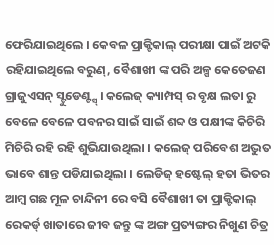ଫେରିଯାଇଥିଲେ । କେବଳ ପ୍ରାକ୍ଟିକାଲ୍ ପରୀକ୍ଷା ପାଇଁ ଅଟକି ରହିଯାଇଥିଲେ ବରୁଣ୍, ବୈଶାଖୀ ଙ୍କ ପରି ଅଳ୍ପ କେତେଜଣ ଗ୍ରାଜୁଏସନ୍ ସ୍ଟୁଡେଣ୍ଟ୍ସ୍ । କଲେଜ୍ କ୍ୟାମ୍ପସ୍ ର ବୃକ୍ଷ ଲତା ରୁ ବେଳେ ବେଳେ ପବନର ସାଇଁ ସାଇଁ ଶବ୍ଦ ଓ ପକ୍ଷୀଙ୍କ କିଚିରି ମିଚିରି ରହି ରହି ଶୁଭିଯାଉଥିଲା । କଲେଜ୍ ପରିବେଶ ଅଦ୍ଭୁତ ଭାବେ ଶାନ୍ତ ପଡିଯାଇଥିଲା । ଲେଡିଜ୍ ହଷ୍ଟେଲ୍ ହତା ଭିତର ଆମ୍ବ ଗଛ ମୂଳ ଚାନ୍ଦିନୀ ରେ ବସି ବୈଶାଖୀ ତା ପ୍ରାକ୍ଟିକାଲ୍ ରେକର୍ଡ୍ ଖାତାରେ ଜୀବ ଜନ୍ତୁ ଙ୍କ ଅଙ୍ଗ ପ୍ରତ୍ୟଙ୍ଗର ନିଖୁଣ ଚିତ୍ର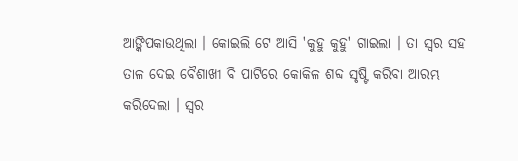ଆଙ୍କିପକାଉଥିଲା । କୋଇଲି ଟେ ଆସି 'କୁହୁ କୁହୁ' ଗାଇଲା । ତା ସ୍ୱର ସହ ତାଳ ଦେଇ ବୈଶାଖୀ ବି ପାଟିରେ କୋକିଳ ଶବ୍ଦ ସୃଷ୍ଟି କରିବା ଆରମ୍ଭ କରିଦେଲା । ସ୍ୱର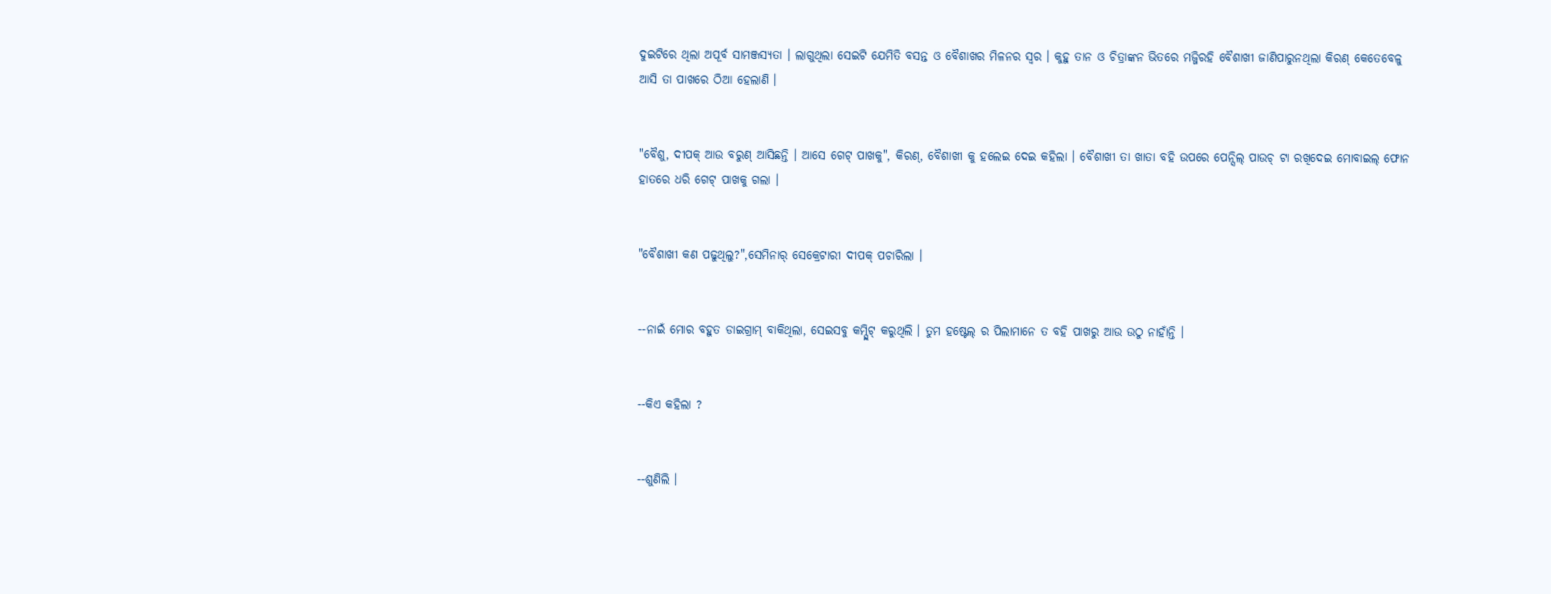ଦୁଇଟିରେ ଥିଲା ଅପୂର୍ବ ସାମଞ୍ଜସ୍ୟତା । ଲାଗୁଥିଲା ସେଇଟି ଯେମିତି ବସନ୍ତ ଓ ବୈଶାଖର ମିଳନର ସ୍ୱର । କୁହୁ ତାନ ଓ ଚିତ୍ରାଙ୍କନ ଭିତରେ ମଜ୍ଜିରହି ବୈଶାଖୀ ଜାଣିପାରୁନଥିଲା କିରଣ୍ କେତେବେଳୁ ଆସି ତା ପାଖରେ ଠିଆ ହେଲାଣି ।


"ବୈଶୁ, ଦୀପକ୍ ଆଉ ବରୁଣ୍ ଆସିଛନ୍ତି । ଆସେ ଗେଟ୍ ପାଖକୁ", କିରଣ୍, ବୈଶାଖୀ କୁ ହଲେଇ ଦେଇ କହିଲା । ବୈଶାଖୀ ତା ଖାତା ବହି ଉପରେ ପେନ୍ସିଲ୍ ପାଉଚ୍ ଟା ରଖିଦେଇ ମୋବାଇଲ୍ ଫୋନ ହାତରେ ଧରି ଗେଟ୍ ପାଖକୁ ଗଲା ।


"ବୈଶାଖୀ କଣ ପଢୁଥିଲୁ?",ସେମିନାର୍ ସେକ୍ରେଟାରୀ ଦୀପକ୍ ପଚାରିଲା ।


--ନାଇଁ ମୋର ବହୁତ ଡାଇଗ୍ରାମ୍ ବାକିଥିଲା, ସେଇସବୁ କମ୍ପ୍ଲିଟ୍ କରୁଥିଲି । ତୁମ ହଷ୍ଟେଲ୍ ର ପିଲାମାନେ ତ ବହି ପାଖରୁ ଆଉ ଉଠୁ ନାହାଁନ୍ତି ।


--କିଏ କହିଲା ?


--ଶୁଣିଲି ।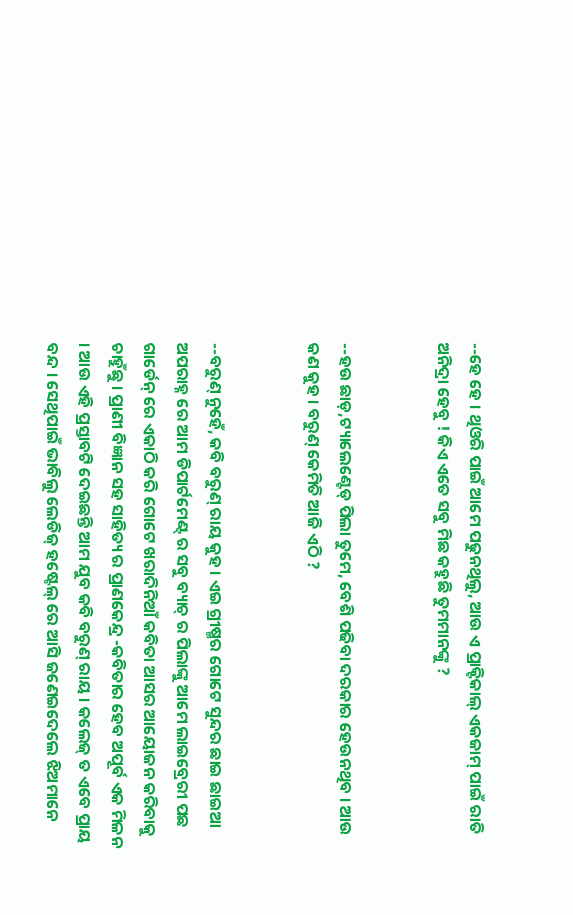--ହେ ହେ । ଥିଓରି ପାଇଁ ଆମେ ପଢୁନଥିଲୁ, ଆଉ ଏ ପ୍ରାକ୍ଟିକାଲ୍ ଏକଜାମ୍ ପାଇଁ ରାତି ଅନିଦ୍ରା ହେବୁ ! କିଏ ଏତେ ସବୁ ମିଛ କହୁଛି ତୁମମାନଙ୍କୁ ?


--ହଉ ଛାଡ଼,ଟ୍ୟାଲେଣ୍ଟେଡ୍ ପିଲା ତୁମେ, ବେଶି ପଢିବା ଦରକାର ହେଉନଥିବ । ଆଉ କଣ କୁହ । ବରୁଣ୍ କେମିତି ଆଜି ଏଠି ?


--ବରୁଣ୍ ନୁହେଁ, କବି ବରୁଣ୍ ରାୟ କୁହ । ଏଇ ଗ୍ରୀଷ୍ମର ଗୋଟେ ସୁନ୍ଦର ଛାଇ ଛାଇଆ ଅପରାହ୍ନ ରେ ଆମ ଡିପାର୍ଟମେଣ୍ଟ୍ ର ସବୁ ବ୍ୟାଚ୍ ର ପିଲାଙ୍କୁ ଆମେ ଲାଇବ୍ରେରୀ ପଛ ଗାର୍ଡେନ୍ ରେ ଏକାଠି କରି ଗୋଟେ ଖରାଦିନିଆଁ କବିତା ଆସର ଆୟୋଜନ କରିବାକୁ ଚାହୁଁଛୁ । ପ୍ରାଣୀ ବିଜ୍ଞାନ ସହ ସାହିତ୍ୟ ର ପ୍ରାଣକେନ୍ଦ୍ର -କବିତାର ହେବ ଅପୂର୍ବ ଏକ ମିଳନ । ଆଉ ଏହି ପ୍ରସ୍ତାବଟି ଦେଇଛନ୍ତି ଆମ ଯୁବ କବି ବରୁଣ୍ ରାୟ । କଲେଜ୍ ତ ଏବେ ପ୍ରାୟ ବନ୍ଦ । ସେଥିପାଇଁ ଭାବିଲୁ ଲେଡିଜ୍ ହଷ୍ଟେଲ୍ ରେ ଆସି ଜଣେଇଦେଲେ ଝିଅମାନେ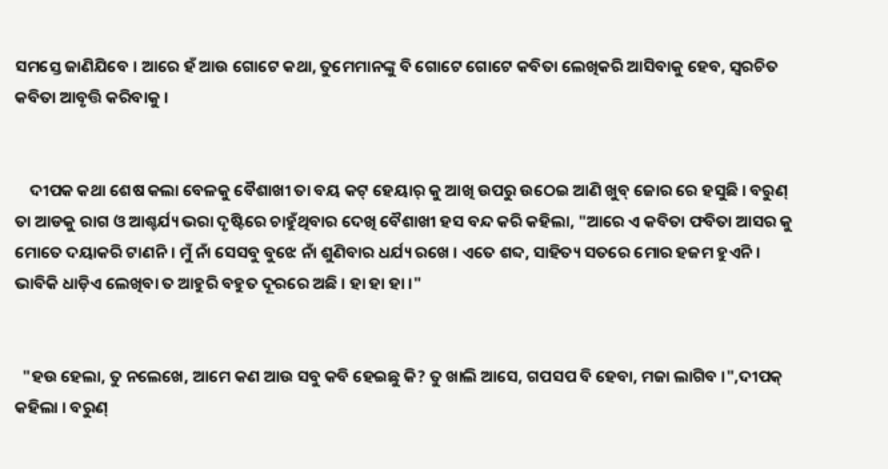ସମସ୍ତେ ଜାଣିଯିବେ । ଆରେ ହଁ ଆଉ ଗୋଟେ କଥା, ତୁମେମାନଙ୍କୁ ବି ଗୋଟେ ଗୋଟେ କବିତା ଲେଖିକରି ଆସିବାକୁ ହେବ, ସ୍ୱରଚିତ କବିତା ଆବୃତ୍ତି କରିବାକୁ ।


    ଦୀପକ କଥା ଶେଷ କଲା ବେଳକୁ ବୈଶାଖୀ ତା ବୟ କଟ୍ ହେୟାର୍ କୁ ଆଖି ଉପରୁ ଉଠେଇ ଆଣି ଖୁବ୍ ଜୋର ରେ ହସୁଛି । ବରୁଣ୍ ତା ଆଡକୁ ରାଗ ଓ ଆଶ୍ଚର୍ଯ୍ୟ ଭରା ଦୃଷ୍ଟିରେ ଚାହୁଁଥିବାର ଦେଖି ବୈଶାଖୀ ହସ ବନ୍ଦ କରି କହିଲା, "ଆରେ ଏ କବିତା ଫବିତା ଆସର କୁ ମୋତେ ଦୟାକରି ଟାଣନି । ମୁଁ ନାଁ ସେସବୁ ବୁଝେ ନାଁ ଶୁଣିବାର ଧର୍ଯ୍ୟ ରଖେ । ଏତେ ଶବ୍ଦ, ସାହିତ୍ୟ ସତରେ ମୋର ହଜମ ହୁଏନି । ଭାବିକି ଧାଡ଼ିଏ ଲେଖିବା ତ ଆହୁରି ବହୁତ ଦୂରରେ ଅଛି । ହା ହା ହା ।"


  "ହଉ ହେଲା, ତୁ ନଲେଖେ, ଆମେ କଣ ଆଉ ସବୁ କବି ହେଇଛୁ କି? ତୁ ଖାଲି ଆସେ, ଗପସପ ବି ହେବା, ମଜା ଲାଗିବ ।",ଦୀପକ୍ କହିଲା । ବରୁଣ୍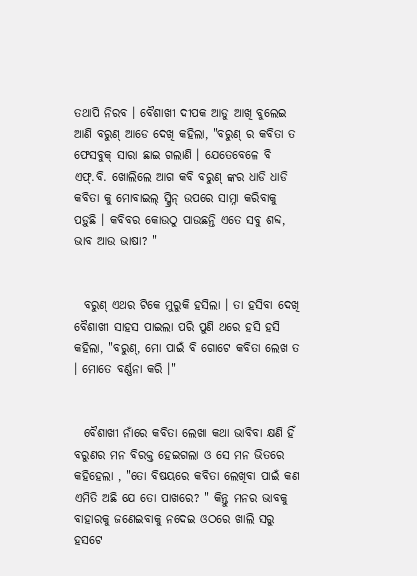ତଥାପି ନିରବ । ବୈଶାଖୀ ଦୀପକ ଆଡୁ ଆଖି ବୁଲେଇ ଆଣି ବରୁଣ୍ ଆଡେ ଦେଖି କହିଲା, "ବରୁଣ୍ ର କବିତା ତ ଫେସବୁକ୍ ସାରା ଛାଇ ଗଲାଣି । ଯେତେବେଳେ ବି ଏଫ୍.ବି. ଖୋଲିଲେ ଆଗ କବି ବରୁଣ୍ ଙ୍କର ଧାଡି ଧାଡି କବିତା କୁ ମୋବାଇଲ୍ ସ୍କ୍ରିନ୍ ଉପରେ ସାମ୍ନା କରିବାକୁ ପଡ଼ୁଛି । କବିବର କୋଉଠୁ ପାଉଛନ୍ତି ଏତେ ସବୁ ଶବ୍ଦ, ଭାବ ଆଉ ଭାଷା? "


  ବରୁଣ୍ ଏଥର ଟିକେ ମୁରୁକି ହସିଲା । ତା ହସିବା ଦେଖି ବୈଶାଖୀ ସାହସ ପାଇଲା ପରି ପୁଣି ଥରେ ହସି ହସି କହିଲା, "ବରୁଣ୍, ମୋ ପାଇଁ ବି ଗୋଟେ କବିତା ଲେଖ ତ । ମୋତେ ବର୍ଣ୍ଣନା କରି ।"


  ବୈଶାଖୀ ନାଁରେ କବିତା ଲେଖା କଥା ଭାବିବା କ୍ଷଣି ହିଁ ବରୁଣର ମନ ବିରକ୍ତ ହେଇଗଲା ଓ ସେ ମନ ଭିତରେ କହିହେଲା , "ତୋ ବିଷୟରେ କବିତା ଲେଖିବା ପାଇଁ କଣ ଏମିତି ଅଛି ଯେ ତୋ ପାଖରେ? " କିନ୍ତୁ ମନର ଭାବକୁ ବାହାରକୁ ଜଣେଇବାକୁ ନଦେଇ ଓଠରେ ଖାଲି ସରୁ ହସଟେ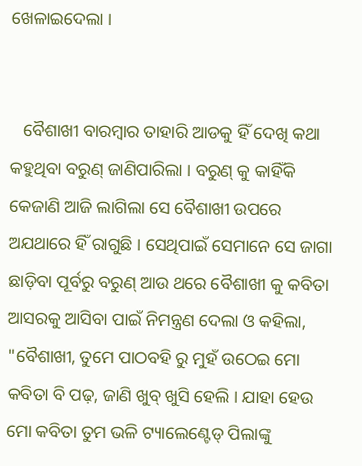ଖେଳାଇଦେଲା ।


   ବୈଶାଖୀ ବାରମ୍ବାର ତାହାରି ଆଡକୁ ହିଁ ଦେଖି କଥା କହୁଥିବା ବରୁଣ୍ ଜାଣିପାରିଲା । ବରୁଣ୍ କୁ କାହିଁକି କେଜାଣି ଆଜି ଲାଗିଲା ସେ ବୈଶାଖୀ ଉପରେ ଅଯଥାରେ ହିଁ ରାଗୁଛି । ସେଥିପାଇଁ ସେମାନେ ସେ ଜାଗା ଛାଡ଼ିବା ପୂର୍ବରୁ ବରୁଣ୍ ଆଉ ଥରେ ବୈଶାଖୀ କୁ କବିତା ଆସରକୁ ଆସିବା ପାଇଁ ନିମନ୍ତ୍ରଣ ଦେଲା ଓ କହିଲା, "ବୈଶାଖୀ, ତୁମେ ପାଠବହି ରୁ ମୁହଁ ଉଠେଇ ମୋ କବିତା ବି ପଢ଼, ଜାଣି ଖୁବ୍ ଖୁସି ହେଲି । ଯାହା ହେଉ ମୋ କବିତା ତୁମ ଭଳି ଟ୍ୟାଲେଣ୍ଟେଡ୍ ପିଲାଙ୍କୁ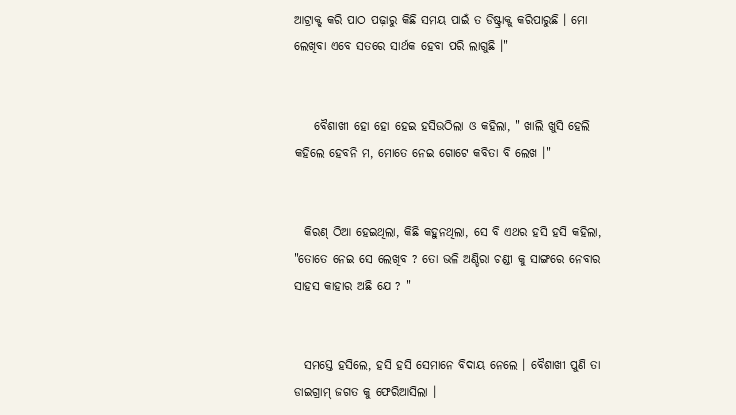ଆଟ୍ରାକ୍ଟ୍ କରି ପାଠ ପଢ଼ାରୁ କିଛି ସମୟ ପାଇଁ ତ ଡିଷ୍ଟ୍ରାକ୍ଟ୍ କରିପାରୁଛି । ମୋ ଲେଖିବା ଏବେ ସତରେ ସାର୍ଥକ ହେବା ପରି ଲାଗୁଛି ।"


    ବୈଶାଖୀ ହୋ ହୋ ହେଇ ହସିଉଠିଲା ଓ କହିଲା, " ଖାଲି ଖୁସି ହେଲି କହିଲେ ହେବନି ମ, ମୋତେ ନେଇ ଗୋଟେ କବିତା ବି ଲେଖ ।"


  କିରଣ୍ ଠିଆ ହେଇଥିଲା, କିଛି କହୁନଥିଲା, ସେ ବି ଏଥର ହସି ହସି କହିଲା, "ତୋତେ ନେଇ ସେ ଲେଖିବ ? ତୋ ଭଳି ଅଣ୍ଡିରା ଚଣ୍ଡୀ କୁ ସାଙ୍ଗରେ ନେବାର ସାହସ କାହାର ଅଛି ଯେ ? "


  ସମସ୍ତେ ହସିଲେ, ହସି ହସି ସେମାନେ ବିଦାୟ ନେଲେ । ବୈଶାଖୀ ପୁଣି ତା ଡାଇଗ୍ରାମ୍ ଜଗତ କୁ ଫେରିଆସିଲା ।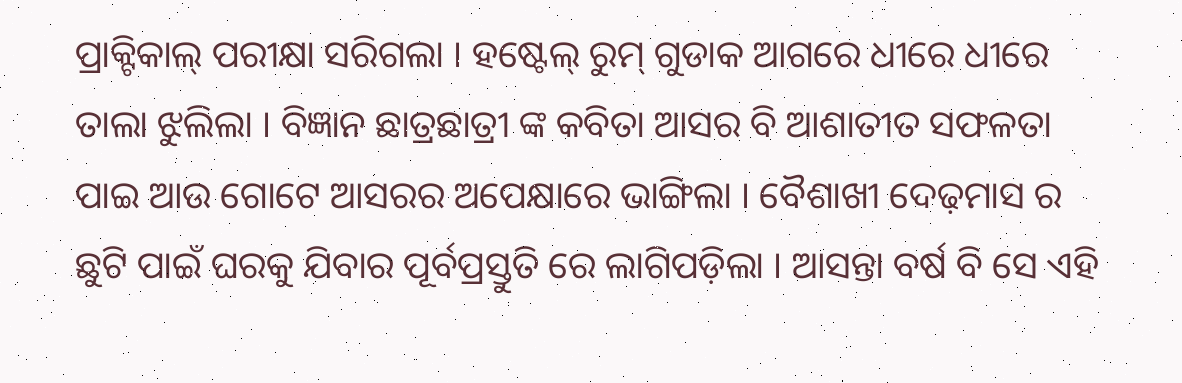ପ୍ରାକ୍ଟିକାଲ୍ ପରୀକ୍ଷା ସରିଗଲା । ହଷ୍ଟେଲ୍ ରୁମ୍ ଗୁଡାକ ଆଗରେ ଧୀରେ ଧୀରେ ତାଲା ଝୁଲିଲା । ବିଜ୍ଞାନ ଛାତ୍ରଛାତ୍ରୀ ଙ୍କ କବିତା ଆସର ବି ଆଶାତୀତ ସଫଳତା ପାଇ ଆଉ ଗୋଟେ ଆସରର ଅପେକ୍ଷାରେ ଭାଙ୍ଗିଲା । ବୈଶାଖୀ ଦେଢ଼ମାସ ର ଛୁଟି ପାଇଁ ଘରକୁ ଯିବାର ପୂର୍ବପ୍ରସ୍ତୁତି ରେ ଲାଗିପଡ଼ିଲା । ଆସନ୍ତା ବର୍ଷ ବି ସେ ଏହି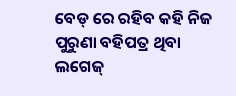ବେଡ୍ ରେ ରହିବ କହି ନିଜ ପୁରୁଣା ବହିପତ୍ର ଥିବା ଲଗେଜ୍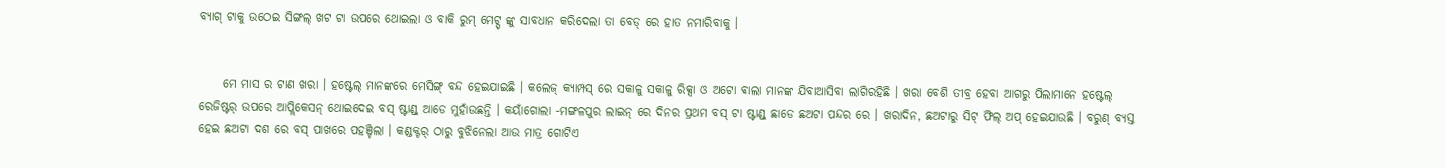ବ୍ୟାଗ୍ ଟାକୁ ଉଠେଇ ସିଙ୍ଗଲ୍ ଖଟ ଟା ଉପରେ ଥୋଇଲା ଓ ବାକି ରୁମ୍ ମେଟ୍ସ୍ ଙ୍କୁ ସାବଧାନ କରିଦେଲା ତା ବେଡ୍ ରେ ହାତ ନମାରିବାକୁ ।


     ମେ ମାସ ର ଟାଣ ଖରା । ହଷ୍ଟେଲ୍ ମାନଙ୍କରେ ମେସିଙ୍ଗ୍ ବନ୍ଦ ହେଇଯାଇଛି । କଲେଜ୍ କ୍ୟାମ୍ପସ୍ ରେ ସକାଳୁ ସକାଳୁ ରିକ୍ସା ଓ ଅଟୋ ଵାଲା ମାନଙ୍କ ଯିବାଆସିବା ଲାଗିରହିଛି । ଖରା ବେଶି ତୀବ୍ର ହେବା ଆଗରୁ ପିଲାମାନେ ହଷ୍ଟେଲ୍ ରେଜିଷ୍ଟର୍ ଉପରେ ଆପ୍ଲିକେସନ୍ ଥୋଇଦେଇ ବସ୍ ଷ୍ଟାଣ୍ଡ୍ ଆଡେ ମୁହାଁଉଛନ୍ତି । କୟାଁଗୋଲା -ମଙ୍ଗଳପୁର ଲାଇନ୍ ରେ ଦିନର ପ୍ରଥମ ବସ୍ ଟା ଷ୍ଟାଣ୍ଡ୍ ଛାଡେ ଛଅଟା ପନ୍ଦର ରେ । ଖରାଦିନ, ଛଅଟାରୁ ସିଟ୍ ଫିଲ୍ ଅପ୍ ହେଇଯାଉଛି । ବରୁଣ୍ ବ୍ୟସ୍ତ ହେଇ ଛଅଟା ଦଶ ରେ ବସ୍ ପାଖରେ ପହଞ୍ଚିଲା । କଣ୍ଡକ୍ଟର୍ ଠାରୁ ବୁଝିନେଲା ଆଉ ମାତ୍ର ଗୋଟିଏ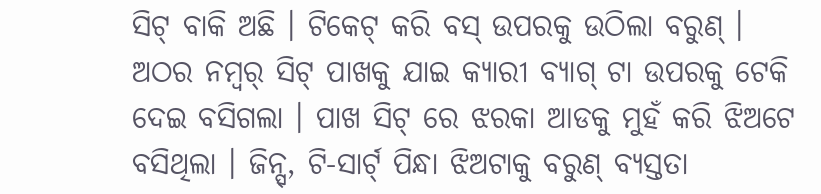ସିଟ୍ ବାକି ଅଛି । ଟିକେଟ୍ କରି ବସ୍ ଉପରକୁ ଉଠିଲା ବରୁଣ୍ । ଅଠର ନମ୍ବର୍ ସିଟ୍ ପାଖକୁ ଯାଇ କ୍ୟାରୀ ବ୍ୟାଗ୍ ଟା ଉପରକୁ ଟେକି ଦେଇ ବସିଗଲା । ପାଖ ସିଟ୍ ରେ ଝରକା ଆଡକୁ ମୁହଁ କରି ଝିଅଟେ ବସିଥିଲା । ଜିନ୍ସ୍, ଟି-ସାର୍ଟ୍ ପିନ୍ଧା ଝିଅଟାକୁ ବରୁଣ୍ ବ୍ୟସ୍ତତା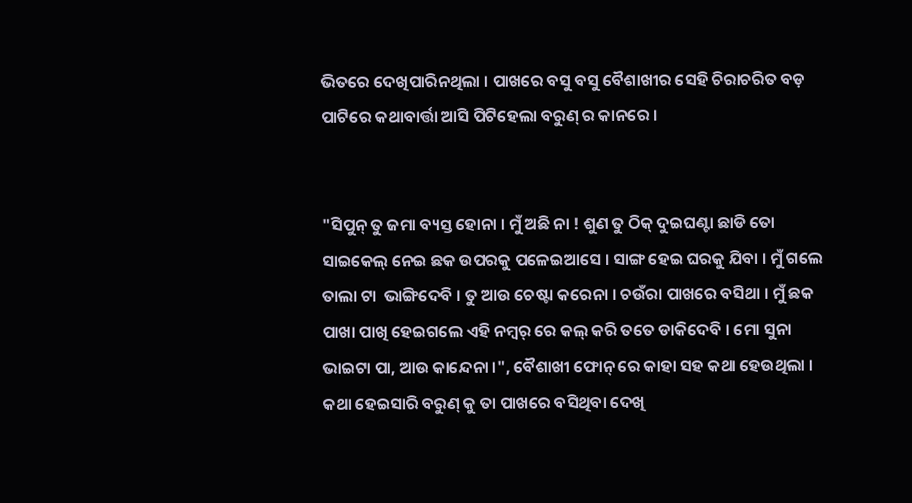ଭିତରେ ଦେଖିପାରିନଥିଲା । ପାଖରେ ବସୁ ବସୁ ବୈଶାଖୀର ସେହି ଚିରାଚରିତ ବଡ଼ ପାଟିରେ କଥାବାର୍ତ୍ତା ଆସି ପିଟିହେଲା ବରୁଣ୍ ର କାନରେ ।


"ସିପୁନ୍ ତୁ ଜମା ବ୍ୟସ୍ତ ହୋନା । ମୁଁ ଅଛି ନା ! ଶୁଣ ତୁ ଠିକ୍ ଦୁଇଘଣ୍ଟା ଛାଡି ତୋ ସାଇକେଲ୍ ନେଇ ଛକ ଉପରକୁ ପଳେଇଆସେ । ସାଙ୍ଗ ହେଇ ଘରକୁ ଯିବା । ମୁଁ ଗଲେ ତାଲା ଟା  ଭାଙ୍ଗିଦେବି । ତୁ ଆଉ ଚେଷ୍ଟା କରେନା । ଚଉଁରା ପାଖରେ ବସିଥା । ମୁଁ ଛକ ପାଖା ପାଖି ହେଇଗଲେ ଏହି ନମ୍ବର୍ ରେ କଲ୍ କରି ତତେ ଡାକିଦେବି । ମୋ ସୁନା ଭାଇଟା ପା, ଆଉ କାନ୍ଦେନା ।", ବୈଶାଖୀ ଫୋନ୍ ରେ କାହା ସହ କଥା ହେଉଥିଲା । କଥା ହେଇସାରି ବରୁଣ୍ କୁ ତା ପାଖରେ ବସିଥିବା ଦେଖି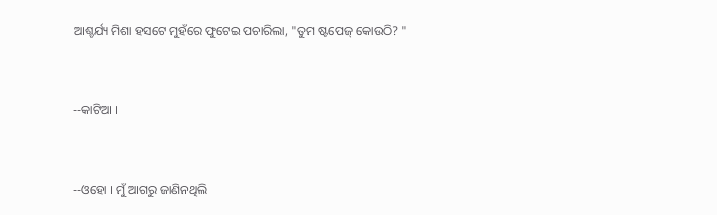ଆଶ୍ଚର୍ଯ୍ୟ ମିଶା ହସଟେ ମୁହଁରେ ଫୁଟେଇ ପଚାରିଲା, "ତୁମ ଷ୍ଟପେଜ୍ କୋଉଠି? "


--କାଟିଆ ।


--ଓହୋ । ମୁଁ ଆଗରୁ ଜାଣିନଥିଲି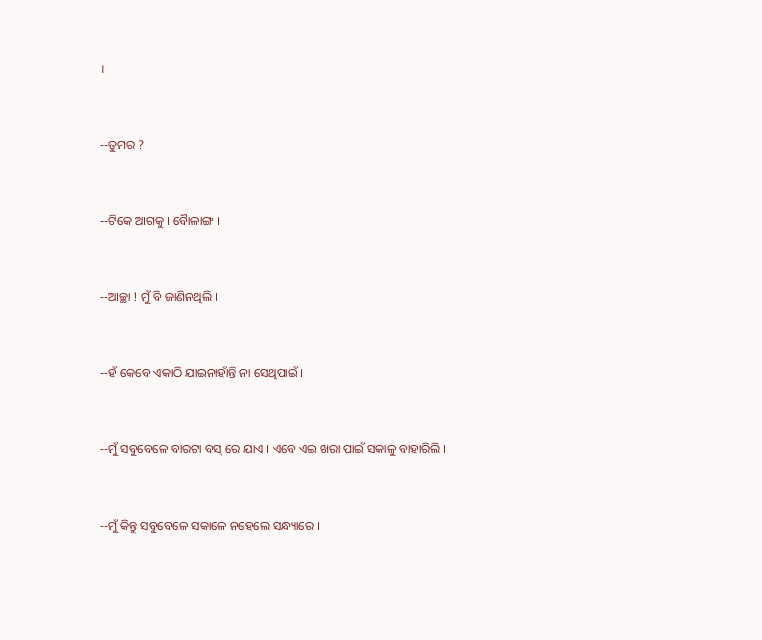।


--ତୁମର ?


--ଟିକେ ଆଗକୁ । ବୋୖଳାଙ୍ଗ ।


--ଆଚ୍ଛା ! ମୁଁ ବି ଜାଣିନଥିଲି ।


--ହଁ କେବେ ଏକାଠି ଯାଇନାହାଁନ୍ତି ନା ସେଥିପାଇଁ ।


--ମୁଁ ସବୁବେଳେ ବାରଟା ବସ୍ ରେ ଯାଏ । ଏବେ ଏଇ ଖରା ପାଇଁ ସକାଳୁ ବାହାରିଲି ।


--ମୁଁ କିନ୍ତୁ ସବୁବେଳେ ସକାଳେ ନହେଲେ ସନ୍ଧ୍ୟାରେ ।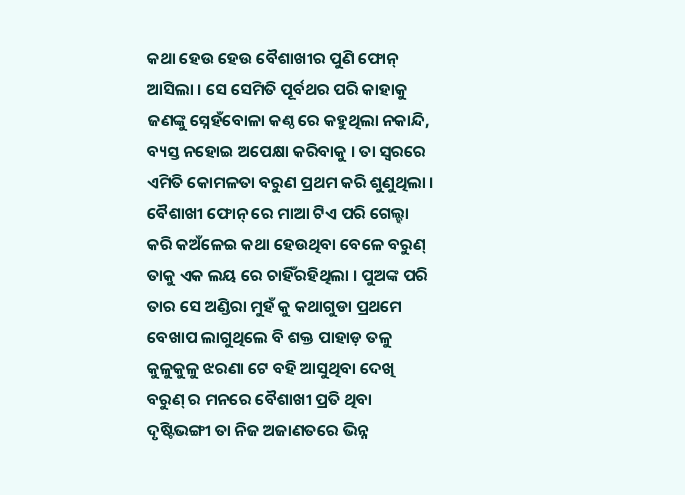କଥା ହେଉ ହେଉ ବୈଶାଖୀର ପୁଣି ଫୋନ୍ ଆସିଲା । ସେ ସେମିତି ପୂର୍ବଥର ପରି କାହାକୁ ଜଣଙ୍କୁ ସ୍ନେହଁବୋଳା କଣ୍ଠ ରେ କହୁଥିଲା ନକାନ୍ଦି, ବ୍ୟସ୍ତ ନହୋଇ ଅପେକ୍ଷା କରିବାକୁ । ତା ସ୍ୱରରେ ଏମିତି କୋମଳତା ବରୁଣ ପ୍ରଥମ କରି ଶୁଣୁଥିଲା । ବୈଶାଖୀ ଫୋନ୍ ରେ ମାଆ ଟିଏ ପରି ଗେଲ୍ହା କରି କଅଁଳେଇ କଥା ହେଉଥିବା ବେଳେ ବରୁଣ୍ ତାକୁ ଏକ ଲୟ ରେ ଚାହିଁରହିଥିଲା । ପୁଅଙ୍କ ପରି ତାର ସେ ଅଣ୍ଡିରା ମୁହଁ କୁ କଥାଗୁଡା ପ୍ରଥମେ ବେଖାପ ଲାଗୁଥିଲେ ବି ଶକ୍ତ ପାହାଡ଼ ତଳୁ କୁଳୁକୁଳୁ ଝରଣା ଟେ ବହି ଆସୁଥିବା ଦେଖି ବରୁଣ୍ ର ମନରେ ବୈଶାଖୀ ପ୍ରତି ଥିବା ଦୃଷ୍ଟିଭଙ୍ଗୀ ତା ନିଜ ଅଜାଣତରେ ଭିନ୍ନ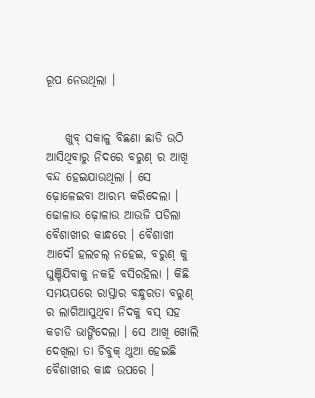ରୂପ ନେଉଥିଲା ।


    ଖୁବ୍ ସକାଳୁ ବିଛଣା ଛାଡି ଉଠି ଆସିଥିବାରୁ ନିଦରେ ବରୁଣ୍ ର ଆଖି ବନ୍ଦ ହେଇଯାଉଥିଲା । ସେ ଢ଼ୋଳେଇବା ଆରମ୍ଭ କରିଦେଲା । ଢୋଳାଉ ଢ଼ୋଳାଉ ଆଉଜି ପଡିଲା ବୈଶାଖୀର କାନ୍ଧରେ । ବୈଶାଖୀ ଆଦୌ ହଲଚଲ୍ ନହେଇ, ବରୁଣ୍ କୁ ଘୁଞ୍ଚିଯିବାକୁ ନକହି ବସିରହିଲା । କିଛି ସମୟପରେ ରାସ୍ତାର ବନ୍ଧୁରତା ବରୁଣ୍ ର ଲାଗିଆସୁଥିବା ନିଦକୁ ବସ୍ ସହ କଚାଡି ଭାଙ୍ଗିଦେଲା । ସେ ଆଖି ଖୋଲି ଦେଖିଲା ତା ଚିବୁକ୍ ଥୁଆ ହେଇଛି ବୈଶାଖୀର କାନ୍ଧ ଉପରେ ।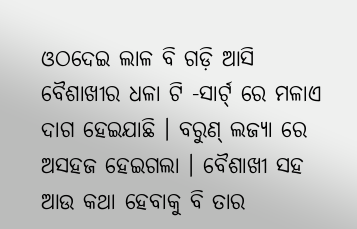ଓଠଦେଇ ଲାଳ ବି ଗଡ଼ି ଆସି ବୈଶାଖୀର ଧଳା ଟି -ସାର୍ଟ୍ ରେ ମଳାଏ ଦାଗ ହେଇଯାଛି । ବରୁଣ୍ ଲଜ୍ୟା ରେ ଅସହଜ ହେଇଗଲା । ବୈଶାଖୀ ସହ ଆଉ କଥା ହେବାକୁ ବି ତାର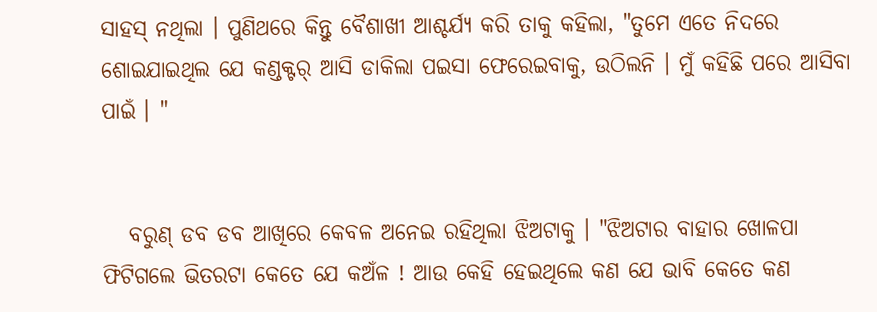ସାହସ୍ ନଥିଲା । ପୁଣିଥରେ କିନ୍ତୁ ବୈଶାଖୀ ଆଶ୍ଚର୍ଯ୍ୟ କରି ତାକୁ କହିଲା, "ତୁମେ ଏତେ ନିଦରେ ଶୋଇଯାଇଥିଲ ଯେ କଣ୍ଡକ୍ଟର୍ ଆସି ଡାକିଲା ପଇସା ଫେରେଇବାକୁ, ଉଠିଲନି । ମୁଁ କହିଛି ପରେ ଆସିବା ପାଇଁ । "


   ବରୁଣ୍ ଡବ ଡବ ଆଖିରେ କେବଳ ଅନେଇ ରହିଥିଲା ଝିଅଟାକୁ । "ଝିଅଟାର ବାହାର ଖୋଳପା ଫିଟିଗଲେ ଭିତରଟା କେତେ ଯେ କଅଁଳ ! ଆଉ କେହି ହେଇଥିଲେ କଣ ଯେ ଭାବି କେତେ କଣ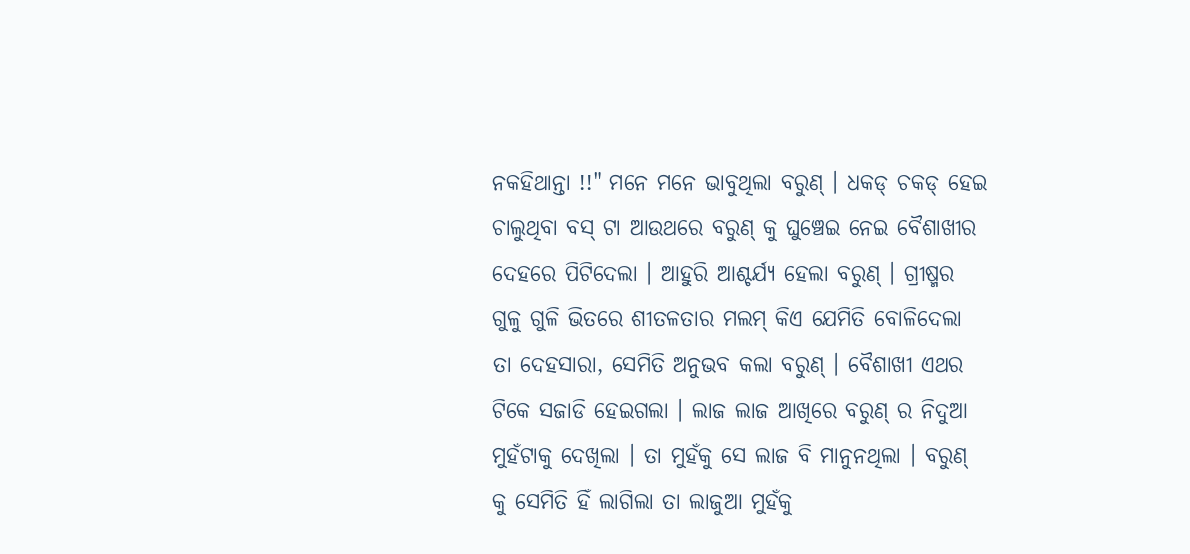ନକହିଥାନ୍ତା !!" ମନେ ମନେ ଭାବୁଥିଲା ବରୁଣ୍ । ଧକଡ୍ ଚକଡ୍ ହେଇ ଚାଲୁଥିବା ବସ୍ ଟା ଆଉଥରେ ବରୁଣ୍ କୁ ଘୁଞ୍ଚେଇ ନେଇ ବୈଶାଖୀର ଦେହରେ ପିଟିଦେଲା । ଆହୁରି ଆଶ୍ଚର୍ଯ୍ୟ ହେଲା ବରୁଣ୍ । ଗ୍ରୀଷ୍ମର ଗୁଳୁ ଗୁଳି ଭିତରେ ଶୀତଳତାର ମଲମ୍ କିଏ ଯେମିତି ବୋଳିଦେଲା ତା ଦେହସାରା, ସେମିତି ଅନୁଭବ କଲା ବରୁଣ୍ । ବୈଶାଖୀ ଏଥର ଟିକେ ସଜାଡି ହେଇଗଲା । ଲାଜ ଲାଜ ଆଖିରେ ବରୁଣ୍ ର ନିଦୁଆ ମୁହଁଟାକୁ ଦେଖିଲା । ତା ମୁହଁକୁ ସେ ଲାଜ ବି ମାନୁନଥିଲା । ବରୁଣ୍ କୁ ସେମିତି ହିଁ ଲାଗିଲା ତା ଲାଜୁଆ ମୁହଁକୁ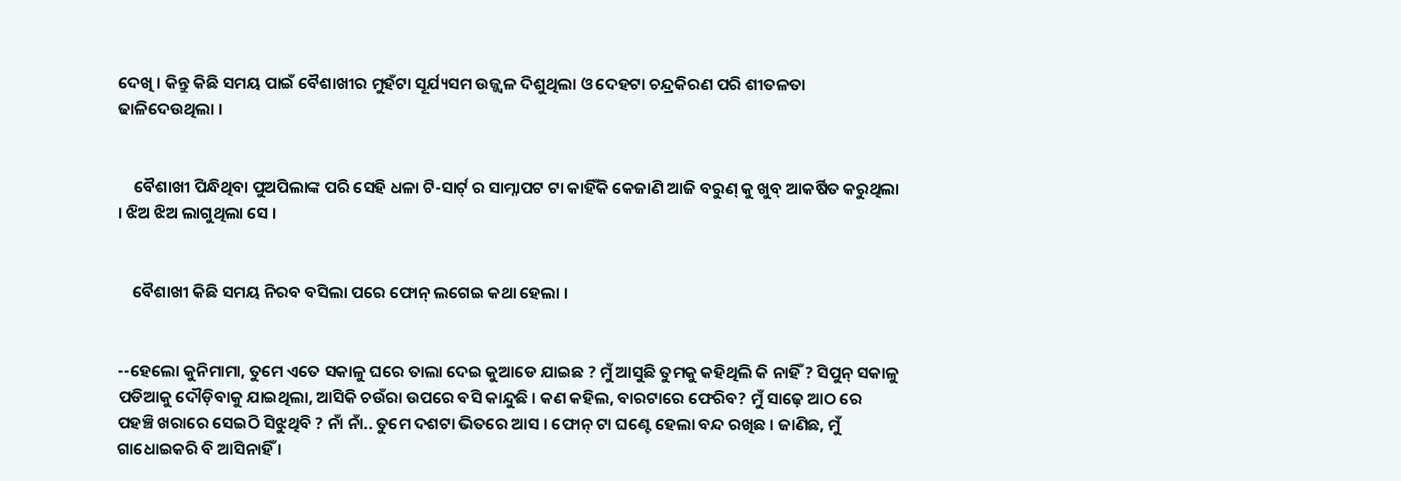ଦେଖି । କିନ୍ତୁ କିଛି ସମୟ ପାଇଁ ବୈଶାଖୀର ମୁହଁଟା ସୂର୍ଯ୍ୟସମ ଉଜ୍ଜ୍ୱଳ ଦିଶୁଥିଲା ଓ ଦେହଟା ଚନ୍ଦ୍ରକିରଣ ପରି ଶୀତଳତା ଢାଳିଦେଉଥିଲା ।


    ବୈଶାଖୀ ପିନ୍ଧିଥିବା ପୁଅପିଲାଙ୍କ ପରି ସେହି ଧଳା ଟି-ସାର୍ଟ୍ ର ସାମ୍ନାପଟ ଟା କାହିଁକି କେଜାଣି ଆଜି ବରୁଣ୍ କୁ ଖୁବ୍ ଆକର୍ଷିତ କରୁଥିଲା । ଝିଅ ଝିଅ ଲାଗୁଥିଲା ସେ ।


    ବୈଶାଖୀ କିଛି ସମୟ ନିରବ ବସିଲା ପରେ ଫୋନ୍ ଲଗେଇ କଥା ହେଲା ।


--ହେଲୋ କୁନିମାମା, ତୁମେ ଏତେ ସକାଳୁ ଘରେ ତାଲା ଦେଇ କୁଆଡେ ଯାଇଛ ? ମୁଁ ଆସୁଛି ତୁମକୁ କହିଥିଲି କି ନାହିଁ ? ସିପୁନ୍ ସକାଳୁ ପଡିଆକୁ ଦୌଡ଼ିବାକୁ ଯାଇଥିଲା, ଆସିକି ଚଉଁରା ଉପରେ ବସି କାନ୍ଦୁଛି । କଣ କହିଲ, ବାରଟାରେ ଫେରିବ? ମୁଁ ସାଢ଼େ ଆଠ ରେ ପହଞ୍ଚି ଖରାରେ ସେଇଠି ସିଝୁଥିବି ? ନାଁ ନାଁ.. ତୁମେ ଦଶଟା ଭିତରେ ଆସ । ଫୋନ୍ ଟା ଘଣ୍ଟେ ହେଲା ବନ୍ଦ ରଖିଛ । ଜାଣିଛ, ମୁଁ ଗାଧୋଇକରି ବି ଆସିନାହିଁ ।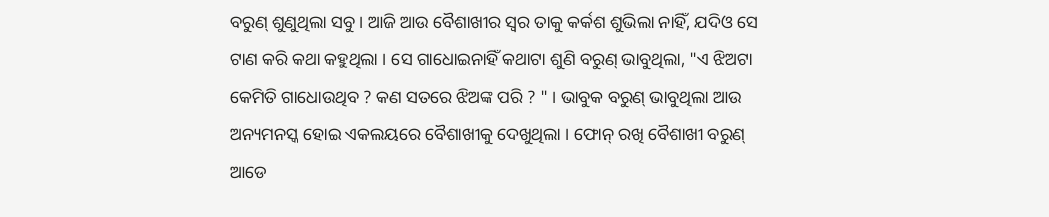ବରୁଣ୍ ଶୁଣୁଥିଲା ସବୁ । ଆଜି ଆଉ ବୈଶାଖୀର ସ୍ୱର ତାକୁ କର୍କଶ ଶୁଭିଲା ନାହିଁ, ଯଦିଓ ସେ ଟାଣ କରି କଥା କହୁଥିଲା । ସେ ଗାଧୋଇନାହିଁ କଥାଟା ଶୁଣି ବରୁଣ୍ ଭାବୁଥିଲା, "ଏ ଝିଅଟା କେମିତି ଗାଧୋଉଥିବ ? କଣ ସତରେ ଝିଅଙ୍କ ପରି ? " । ଭାବୁକ ବରୁଣ୍ ଭାବୁଥିଲା ଆଉ ଅନ୍ୟମନସ୍କ ହୋଇ ଏକଲୟରେ ବୈଶାଖୀକୁ ଦେଖୁଥିଲା । ଫୋନ୍ ରଖି ବୈଶାଖୀ ବରୁଣ୍ ଆଡେ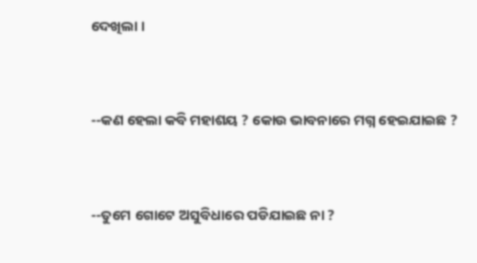ଦେଖିଲା ।


--କଣ ହେଲା କବି ମହାଶୟ ? କୋଉ ଭାବନାରେ ମଗ୍ନ ହେଇଯାଇଛ ?


--ତୁମେ ଗୋଟେ ଅସୁବିଧାରେ ପଡିଯାଇଛ ନା ?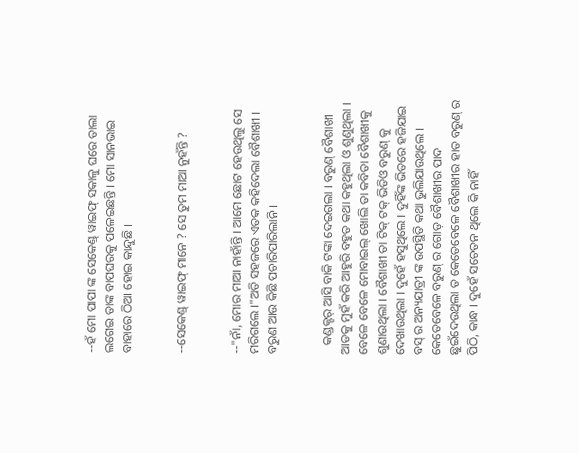--ହଁ ମୋ ପାପା ଙ୍କ ସେକେଣ୍ଡ୍ ୱାଇଫ୍ ସକାଳୁ ଘରେ ତାଲା ଲଗେଇ ତାଙ୍କ ବାପଘରକୁ ପଳେଇଛନ୍ତି । ମୋ ସାନଭାଇ ବାହାରେ ଠିଆ ହୋଇ କାନ୍ଦୁଛି ।


--ସେକେଣ୍ଡ୍ ୱାଇଫ୍ ମାନେ ? ସେ ତୁମ ମାଆ ନୁହଁନ୍ତି ?


--"ନାଁ, ମୋର ମାଆ ନାହାଁନ୍ତି । ଆମେ ଛୋଟ ହେଉଥିଲୁ ସେ ମରିଗଲେ ।"ଅତି ସହଜରେ ଏତକ କହିଦେଲା ବୈଶାଖୀ । ବରୁଣ ଆଉ କିଛି ପଚାରିପାରିଲାନି ।


   କଣ୍ଡକ୍ଟର୍ ଆସି ବାକି ଟଙ୍କା ଦେଇଗଲା । ବରୁଣ୍ ବୈଶାଖୀ ଆଡକୁ ମୁହଁ କରି ଆହୁରି ବହୁତ କଥା କହୁଥିଲା ଓ ଶୁଣୁଥିଲା । ବେଳେ ବେଳେ ମୋବାଇଲ୍ ଖୋଲି ତା କବିତା ବୈଶାଖୀକୁ ଶୁଣାଉଥିଲା । ବୈଶାଖୀ ତା ଟିକ୍ ଟକ୍ ଭିଡିଓ ବରୁଣ୍ କୁ ଦେଖାଉଥିଲା । ଦୁହେଁ ହସୁଥିଲେ । ଦୁହିଁଙ୍କ ଭିତରେ ହଜିଯାଇ ବସ୍ ର ଅନ୍ୟଯାତ୍ରୀ ଙ୍କ ଉପସ୍ଥିତି କଥା ଭୁଲିଯାଉଥିଲେ । କେତେବେଳେ ବରୁଣ୍ ର ଗୋଡ଼ ବୈଶାଖୀର ପାଦ ଛୁଇଁଦେଉଥିଲା ତ କେତେବେଳେ ବୈଶାଖୀର ହାତ ବରୁଣ୍ ର ପିଠି, କାନ୍ଧ । ଦୁହେଁ ସଚେତନ ଥିଲେ କି ନାହିଁ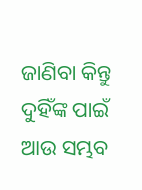ଜାଣିବା କିନ୍ତୁ ଦୁହିଁଙ୍କ ପାଇଁ ଆଉ ସମ୍ଭବ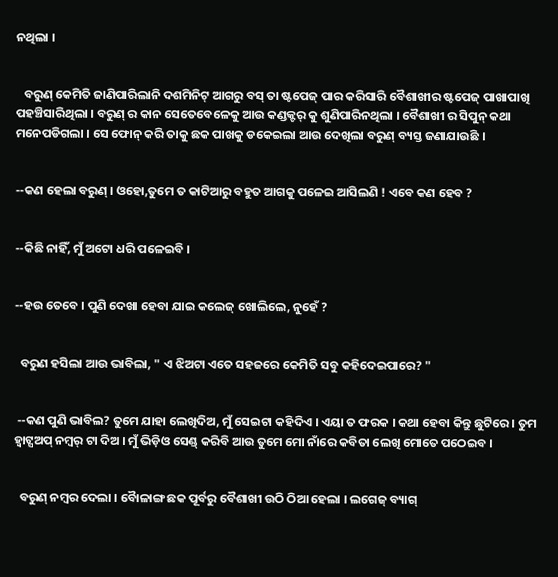ନଥିଲା ।


   ବରୁଣ୍ କେମିତି ଜାଣିପାରିଲାନି ଦଶମିନିଟ୍ ଆଗରୁ ବସ୍ ତା ଷ୍ଟପେଜ୍ ପାର କରିସାରି ବୈଶାଖୀର ଷ୍ଟପେଜ୍ ପାଖାପାଖି ପହଞ୍ଚିସାରିଥିଲା । ବରୁଣ୍ ର କାନ ସେତେବେଳେକୁ ଆଉ କଣ୍ଡକ୍ଟର୍ କୁ ଶୁଣିପାରିନଥିଲା । ବୈଶାଖୀ ର ସିପୁନ୍ କଥା ମନେପଡିଗଲା । ସେ ଫୋନ୍ କରି ତାକୁ ଛକ ପାଖକୁ ଡକେଇଲା ଆଉ ଦେଖିଲା ବରୁଣ୍ ବ୍ୟସ୍ତ ଜଣାଯାଉଛି ।


--କଣ ହେଲା ବରୁଣ୍ । ଓହୋ,ତୁମେ ତ କାଟିଆରୁ ବହୁତ ଆଗକୁ ପଳେଇ ଆସିଲଣି ! ଏବେ କଣ ହେବ ?


--କିଛି ନାହିଁ, ମୁଁ ଅଟୋ ଧରି ପଳେଇବି ।


--ହଉ ତେବେ । ପୁଣି ଦେଖା ହେବା ଯାଇ କଲେଜ୍ ଖୋଲିଲେ, ନୁହେଁ ?


  ବରୁଣ ହସିଲା ଆଉ ଭାବିଲା, " ଏ ଝିଅଟା ଏତେ ସହଜରେ କେମିତି ସବୁ କହିଦେଇପାରେ? "


 --କଣ ପୁଣି ଭାବିଲ? ତୁମେ ଯାହା ଲେଖିଦିଅ, ମୁଁ ସେଇଟା କହିଦିଏ । ଏୟା ତ ଫରକ । କଥା ହେବା କିନ୍ତୁ ଛୁଟିରେ । ତୁମ ହ୍ୱାଟ୍ସଅପ୍ ନମ୍ବର୍ ଟା ଦିଅ । ମୁଁ ଭିଡ଼ିଓ ସେଣ୍ଡ୍ କରିବି ଆଉ ତୁମେ ମୋ ନାଁରେ କବିତା ଲେଖି ମୋତେ ପଠେଇବ ।


  ବରୁଣ୍ ନମ୍ବର ଦେଲା । ବୋୖଳାଙ୍ଗ ଛକ ପୂର୍ବରୁ ବୈଶାଖୀ ଉଠି ଠିଆ ହେଲା । ଲଗେଜ୍ ବ୍ୟାଗ୍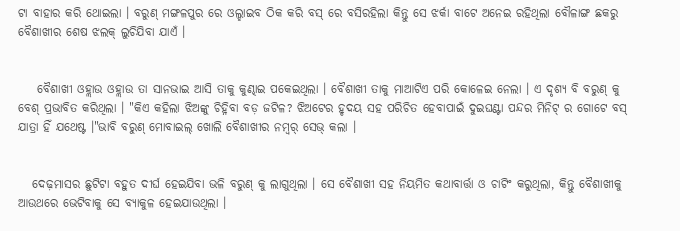ଟା ବାହାର କରି ଥୋଇଲା । ବରୁଣ୍ ମଙ୍ଗଳପୁର ରେ ଓଲ୍ହାଇବ ଠିକ କରି ବସ୍ ରେ ବସିରହିଲା କିନ୍ତୁ ସେ ଝର୍କା ବାଟେ ଅନେଇ ରହିଥିଲା ବୌଳାଙ୍ଗ ଛକରୁ ବୈଶାଖୀର ଶେଷ ଝଲକ୍ ଲୁଚିଯିବା ଯାଏଁ ।


    ବୈଶାଖୀ ଓହ୍ଲାଉ ଓହ୍ଲାଉ ତା ସାନଭାଇ ଆସି ତାକୁ କୁଣ୍ଢାଇ ପକେଇଥିଲା । ବୈଶାଖୀ ତାକୁ ମାଆଟିଏ ପରି କୋଳେଇ ନେଲା । ଏ ଦୃଶ୍ୟ ବି ବରୁଣ୍ କୁ ବେଶ୍ ପ୍ରଭାବିତ କରିଥିଲା । "କିଏ କହିଲା ଝିଅଙ୍କୁ ଚିହ୍ନିବା ବଡ଼ ଜଟିଳ? ଝିଅଟେର ହୃଦୟ ସହ ପରିଚିତ ହେବାପାଇଁ ଦୁଇଘଣ୍ଟା ପନ୍ଦର ମିନିଟ୍ ର ଗୋଟେ ବସ୍ ଯାତ୍ରା ହିଁ ଯଥେଷ୍ଟ ।"ଭାବି ବରୁଣ୍ ମୋବାଇଲ୍ ଖୋଲି ବୈଶାଖୀର ନମ୍ବର୍ ସେଭ୍ କଲା ।


   ଦେଢ଼ମାସର ଛୁଟିଟା ବହୁତ ଦୀର୍ଘ ହେଇଯିବା ଭଳି ବରୁଣ୍ କୁ ଲାଗୁଥିଲା । ସେ ବୈଶାଖୀ ସହ ନିୟମିତ କଥାବାର୍ତ୍ତା ଓ ଚାଟିଂ କରୁଥିଲା, କିନ୍ତୁ ବୈଶାଖୀକୁ ଆଉଥରେ ଭେଟିବାକୁ ସେ ବ୍ୟାକୁଳ ହେଇଯାଉଥିଲା ।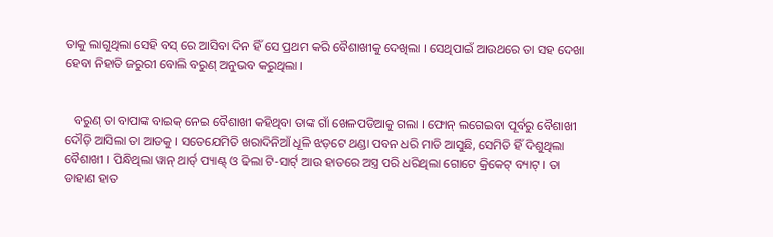ତାକୁ ଲାଗୁଥିଲା ସେହି ବସ୍ ରେ ଆସିବା ଦିନ ହିଁ ସେ ପ୍ରଥମ କରି ବୈଶାଖୀକୁ ଦେଖିଲା । ସେଥିପାଇଁ ଆଉଥରେ ତା ସହ ଦେଖା ହେବା ନିହାତି ଜରୁରୀ ବୋଲି ବରୁଣ୍ ଅନୁଭବ କରୁଥିଲା ।


   ବରୁଣ୍ ତା ବାପାଙ୍କ ବାଇକ୍ ନେଇ ବୈଶାଖୀ କହିଥିବା ତାଙ୍କ ଗାଁ ଖେଳପଡିଆକୁ ଗଲା । ଫୋନ୍ ଲଗେଇବା ପୂର୍ବରୁ ବୈଶାଖୀ ଦୌଡ଼ି ଆସିଲା ତା ଆଡକୁ । ସତେଯେମିତି ଖରାଦିନିଆଁ ଧୂଳି ଝଡ଼ଟେ ଥଣ୍ଡା ପବନ ଧରି ମାଡି ଆସୁଛି, ସେମିତି ହିଁ ଦିଶୁଥିଲା ବୈଶାଖୀ । ପିନ୍ଧିଥିଲା ୱାନ୍ ଥାର୍ଡ୍ ପ୍ୟାଣ୍ଟ୍ ଓ ଢିଲା ଟି-ସାର୍ଟ୍ ଆଉ ହାତରେ ଅସ୍ତ୍ର ପରି ଧରିଥିଲା ଗୋଟେ କ୍ରିକେଟ୍ ବ୍ୟାଟ୍ । ତା ଡାହାଣ ହାତ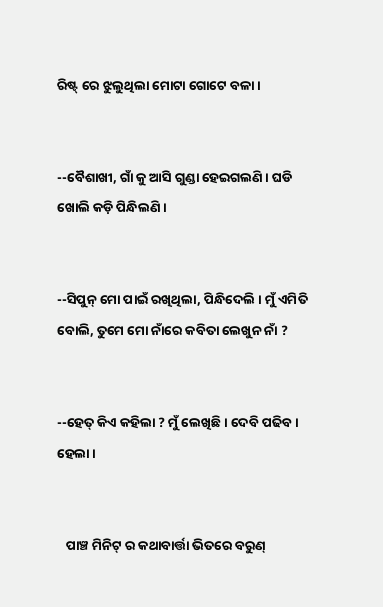ରିଷ୍ଟ୍ ରେ ଝୁଲୁଥିଲା ମୋଟା ଗୋଟେ ବଳା ।


--ବୈଶାଖୀ, ଗାଁ କୁ ଆସି ଗୁଣ୍ଡା ହେଇଗଲଣି । ଘଡି ଖୋଲି କଡ଼ି ପିନ୍ଧିଲଣି ।


--ସିପୁନ୍ ମୋ ପାଇଁ ରଖିଥିଲା, ପିନ୍ଧିଦେଲି । ମୁଁ ଏମିତି ବୋଲି, ତୁମେ ମୋ ନାଁରେ କବିତା ଲେଖୁନ ନାଁ ?


--ହେତ୍ କିଏ କହିଲା ? ମୁଁ ଲେଖିଛି । ଦେବି ପଢିବ । ହେଲା ।


   ପାଞ୍ଚ ମିନିଟ୍ ର କଥାବାର୍ତ୍ତା ଭିତରେ ବରୁଣ୍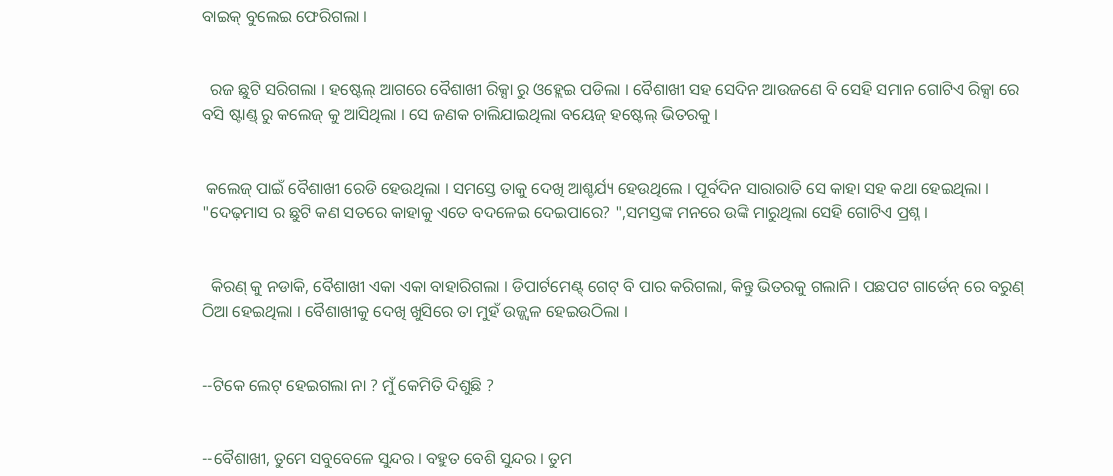ବାଇକ୍ ବୁଲେଇ ଫେରିଗଲା ।


  ରଜ ଛୁଟି ସରିଗଲା । ହଷ୍ଟେଲ୍ ଆଗରେ ବୈଶାଖୀ ରିକ୍ସା ରୁ ଓହ୍ଲେଇ ପଡିଲା । ବୈଶାଖୀ ସହ ସେଦିନ ଆଉଜଣେ ବି ସେହି ସମାନ ଗୋଟିଏ ରିକ୍ସା ରେ ବସି ଷ୍ଟାଣ୍ଡ୍ ରୁ କଲେଜ୍ କୁ ଆସିଥିଲା । ସେ ଜଣକ ଚାଲିଯାଇଥିଲା ବୟେଜ୍ ହଷ୍ଟେଲ୍ ଭିତରକୁ ।


 କଲେଜ୍ ପାଇଁ ବୈଶାଖୀ ରେଡି ହେଉଥିଲା । ସମସ୍ତେ ତାକୁ ଦେଖି ଆଶ୍ଚର୍ଯ୍ୟ ହେଉଥିଲେ । ପୂର୍ବଦିନ ସାରାରାତି ସେ କାହା ସହ କଥା ହେଇଥିଲା । "ଦେଢ଼ମାସ ର ଛୁଟି କଣ ସତରେ କାହାକୁ ଏତେ ବଦଳେଇ ଦେଇପାରେ? ",ସମସ୍ତଙ୍କ ମନରେ ଉଙ୍କି ମାରୁଥିଲା ସେହି ଗୋଟିଏ ପ୍ରଶ୍ନ ।


  କିରଣ୍ କୁ ନଡାକି, ବୈଶାଖୀ ଏକା ଏକା ବାହାରିଗଲା । ଡିପାର୍ଟମେଣ୍ଟ୍ ଗେଟ୍ ବି ପାର କରିଗଲା, କିନ୍ତୁ ଭିତରକୁ ଗଲାନି । ପଛପଟ ଗାର୍ଡେନ୍ ରେ ବରୁଣ୍ ଠିଆ ହେଇଥିଲା । ବୈଶାଖୀକୁ ଦେଖି ଖୁସିରେ ତା ମୁହଁ ଉଜ୍ଜ୍ୱଳ ହେଇଉଠିଲା ।


--ଟିକେ ଲେଟ୍ ହେଇଗଲା ନା ? ମୁଁ କେମିତି ଦିଶୁଛି ?


--ବୈଶାଖୀ, ତୁମେ ସବୁବେଳେ ସୁନ୍ଦର । ବହୁତ ବେଶି ସୁନ୍ଦର । ତୁମ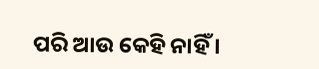ପରି ଆଉ କେହି ନାହିଁ ।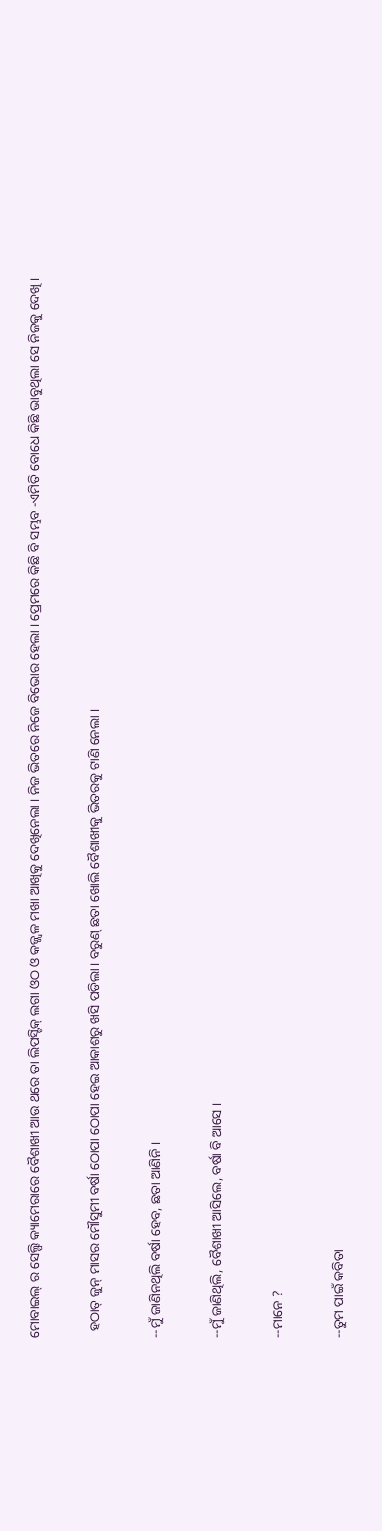ମୋବାଇଲ୍ ର ସେଲ୍ଫି କ୍ୟାମେରାରେ ବୈଶାଖୀ ଆଉ ଥରେ ତା ଲିପସ୍ଟିକ୍ ଲଗା ଓଠ ଓ କଜ୍ଜ୍ୱଳ ମଖା ଆଖିକୁ ଦେଖିନେଲା । ନିଜ ଭିତରେ ନିଜେ ବିଭୋର ହେଲା । ପ୍ରେମରେ କିଛି ବି ସମ୍ଭବ -ଏମିତି ବୋଧେ କିଛି ଭାବୁଥିଲା ସେ ନିଜକୁ ଦେଖି ।


  ହଠାତ୍ ଜୁନ୍ ମାସର ମୌସୁମୀ ବର୍ଷା ଠୋପା ଠୋପା ହେଇ ଆକାଶରୁ ଖସି ପଡିଲା । ବରୁଣ୍ ଛତା ଖୋଲି ବୈଶାଖୀକୁ ଭିତରକୁ ଟାଣି ନେଲା ।


--ମୁଁ ଜାଣିନଥିଲି ବର୍ଷା ହେବ, ଛତା ଆଣିନି ।


--ମୁଁ ଜାଣିଥିଲି, ବୈଶାଖୀ ଆସିଲେ, ବର୍ଷା ବି ଆସେ ।


--ମାନେ ?


--ତୁମ ପାଇଁ କବିତା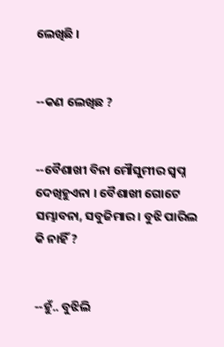ଲେଖିଛି ।


--କଣ ଲେଖିଛ ?


--ବୈଶାଖୀ ବିନା ମୌସୁମୀର ସ୍ୱପ୍ନ ଦେଖିହୁଏନା । ବୈଶାଖୀ ଗୋଟେ ସମ୍ଭାବନା, ସବୁଜିମାର । ବୁଝି ପାରିଲ କି ନାହିଁ ?


--ହୁଁ.. ବୁଝିଲି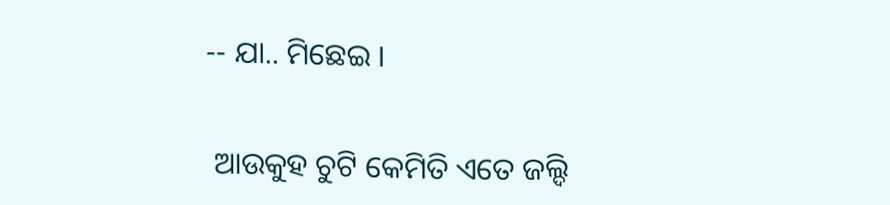-- ଯା.. ମିଛେଇ ।


 ଆଉକୁହ ଚୁଟି କେମିତି ଏତେ ଜଲ୍ଦି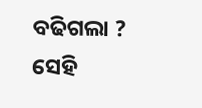ବଢିଗଲା ? ସେହି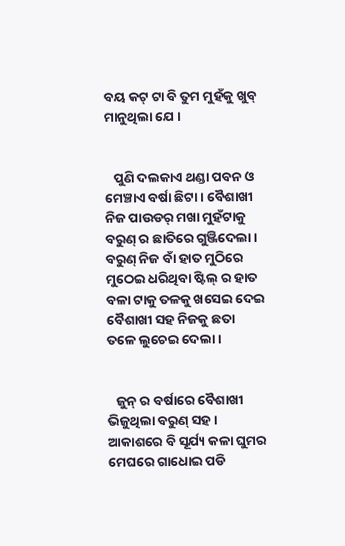ବୟ କଟ୍ ଟା ବି ତୁମ ମୁହଁକୁ ଖୁବ୍ ମାନୁଥିଲା ଯେ ।


   ପୁଣି ଦଲକାଏ ଥଣ୍ଡା ପବନ ଓ ମେଞ୍ଚାଏ ବର୍ଷା ଛିଟା । ବୈଶାଖୀ ନିଜ ପାଉଡର୍ ମଖା ମୁହଁଟାକୁ ବରୁଣ୍ ର ଛାତିରେ ଗୁଞ୍ଜିଦେଲା । ବରୁଣ୍ ନିଜ ବାଁ ହାତ ମୁଠିରେ ମୁଠେଇ ଧରିଥିବା ଷ୍ଟିଲ୍ ର ହାତ ବଳା ଟାକୁ ତଳକୁ ଖସେଇ ଦେଇ ବୈଶାଖୀ ସହ ନିଜକୁ ଛତା ତଳେ ଲୁଚେଇ ଦେଲା ।


   ଜୁନ୍ ର ବର୍ଷାରେ ବୈଶାଖୀ ଭିଜୁଥିଲା ବରୁଣ୍ ସହ । ଆକାଶରେ ବି ସୂର୍ଯ୍ୟ କଳା ଘୁମର ମେଘରେ ଗାଧୋଇ ପଡି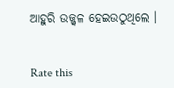ଆହୁରି ଉଜ୍ଜ୍ୱଳ ହେଇଉଠୁଥିଲେ ।


Rate this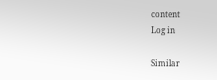content
Log in

Similar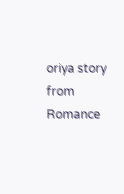oriya story from Romance